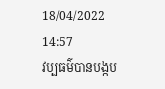18/04/2022 14:57
វប្បធម៌បានបង្កប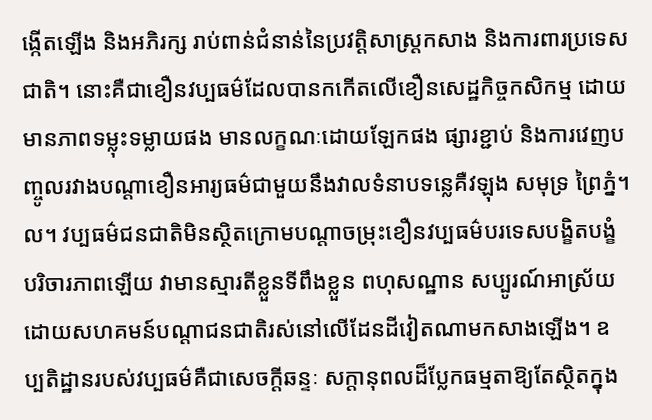ង្កើតឡើង និងអភិរក្ស រាប់ពាន់ជំនាន់នៃប្រវត្តិសាស្ត្រកសាង និងការពារប្រទេសជាតិ។ នោះគឺជាខឿនវប្បធម៌ដែលបានកកើតលើខឿនសេដ្ឋកិច្ចកសិកម្ម ដោយមានភាពទម្លុះទម្លាយផង មានលក្ខណៈដោយឡែកផង ផ្សារខ្ជាប់ និងការវេញបញ្ចូលរវាងបណ្តាខឿនអារ្យធម៌ជាមួយនឹងវាលទំនាបទន្លេគឺវឡុង សមុទ្រ ព្រៃភ្នំ។ល។ វប្បធម៌ជនជាតិមិនស្ថិតក្រោមបណ្តាចម្រុះខឿនវប្បធម៌បរទេសបង្ខិតបង្ខំ បរិចារភាពឡើយ វាមានស្មារតីខ្លួនទីពឹងខ្លួន ពហុសណ្ឋាន សប្បូរណ៍អាស្រ័យដោយសហគមន៍បណ្តាជនជាតិរស់នៅលើដែនដីវៀតណាមកសាងឡើង។ ឧប្បតិដ្ឋានរបស់វប្បធម៌គឺជាសេចក្តីឆន្ទៈ សក្តានុពលដ៏ប្លែកធម្មតាឱ្យតែស្ថិតក្នុង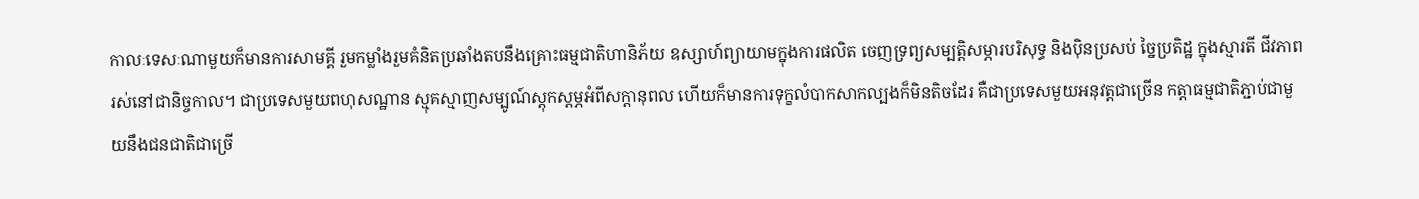កាលៈទេសៈណាមួយក៏មានការសាមគ្គី រួមកម្លាំងរួមគំនិតប្រឆាំងតបនឹងគ្រោះធម្មជាតិហានិភ័យ ឧស្សាហ៍ព្យាយាមក្នុងការផលិត ចេញទ្រព្យសម្បត្តិសម្ភារបរិសុទ្ធ និងប៉ិនប្រសប់ ច្នៃប្រតិដ្ឋ ក្នុងស្មារតី ជីវភាពរស់នៅជានិច្ចកាល។ ជាប្រទេសមួយពហុសណ្ឋាន ស្មុគស្មាញសម្បូណ៍ស្តុកស្តម្ភអំពីសក្តានុពល ហើយក៏មានការទុក្ខលំបាកសាកល្បងក៏មិនតិចដែរ គឺជាប្រទេសមួយអនុវត្តជាច្រើន កត្តាធម្មជាតិភ្ជាប់ជាមួយនឹងជនជាតិជាច្រើ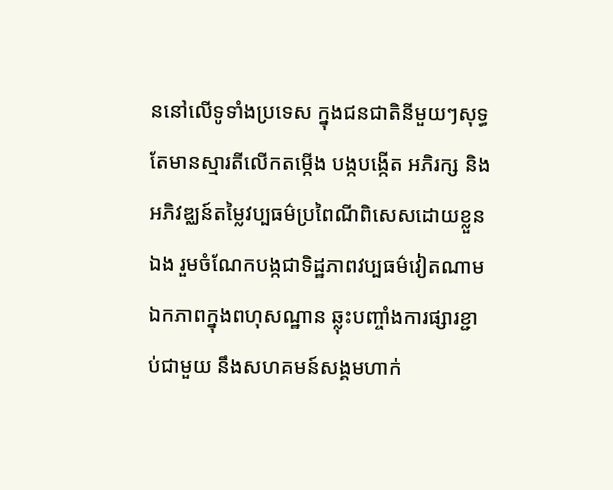ននៅលើទូទាំងប្រទេស ក្នុងជនជាតិនីមួយៗសុទ្ធតែមានស្មារតីលើកតម្កើង បង្កបង្កើត អភិរក្ស និងអភិវឌ្ឈន៍តម្លៃវប្បធម៌ប្រពៃណីពិសេសដោយខ្លួនឯង រួមចំណែកបង្កជាទិដ្ឋភាពវប្បធម៌វៀតណាមឯកភាពក្នុងពហុសណ្ឋាន ឆ្លុះបញ្ចាំងការផ្សារខ្ជាប់ជាមួយ នឹងសហគមន៍សង្គមហាក់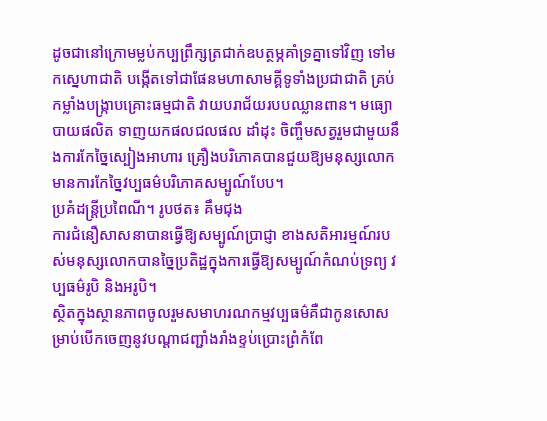ដូចជានៅក្រោមម្លប់កប្បព្រឹក្សត្រជាក់ឧបត្ថម្ភគាំទ្រគ្នាទៅវិញ ទៅមកស្នេហាជាតិ បង្កើតទៅជាផែនមហាសាមគ្គីទូទាំងប្រជាជាតិ គ្រប់កម្លាំងបង្រ្កាបគ្រោះធម្មជាតិ វាយបរាជ័យរបបឈ្លានពាន។ មធ្យោបាយផលិត ទាញយកផលជលផល ដាំដុះ ចិញ្ចឹមសត្វរួមជាមួយនឹងការកែច្នៃស្បៀងអាហារ គ្រឿងបរិភោគបានជួយឱ្យមនុស្សលោកមានការកែច្នៃវប្បធម៌បរិភោគសម្បូណ៍បែប។
ប្រគំដន្រ្តីប្រពៃណី។ រូបថត៖ គឹមជុង
ការជំនឿសាសនាបានធ្វើឱ្យសម្បូណ៍ប្រាជ្ញា ខាងសតិអារម្មណ៍របស់មនុស្សលោកបានច្នៃប្រតិដ្ឋក្នុងការធ្វើឱ្យសម្បូណ៍កំណប់ទ្រព្យ វប្បធម៌រូបិ និងអរូបិ។
ស្ថិតក្នុងស្ថានភាពចូលរួមសមាហរណកម្មវប្បធម៌គឺជាកូនសោសម្រាប់បើកចេញនូវបណ្តាជញ្ជាំងរាំងខ្ទប់ប្រោះព្រំកំពែ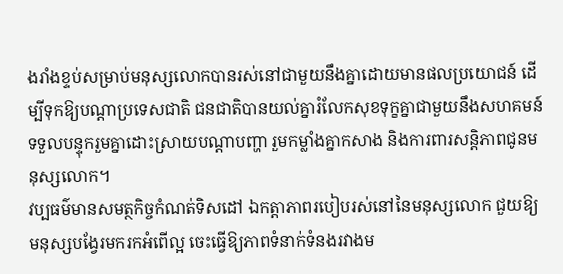ងរាំងខ្ទប់សម្រាប់មនុស្សលោកបានរស់នៅជាមួយនឹងគ្នាដោយមានផលប្រយោជន៍ ដើម្បីទុកឱ្យបណ្តាប្រទេសជាតិ ជនជាតិបានយល់គ្នារំលែកសុខទុក្ខគ្នាជាមួយនឹងសហគមន៍ ទទួលបន្ទុករួមគ្នាដោះស្រាយបណ្តាបញ្ហា រួមកម្លាំងគ្នាកសាង និងការពារសន្តិភាពជូនមនុស្សលោក។
វប្បធម៌មានសមត្ថកិច្ចកំណត់ទិសដៅ ឯកត្តាភាពរបៀបរស់នៅនៃមនុស្សលោក ជួយឱ្យមនុស្សបង្វែរមករកអំពើល្អ ចេះធ្វើឱ្យភាពទំនាក់ទំនងរវាងម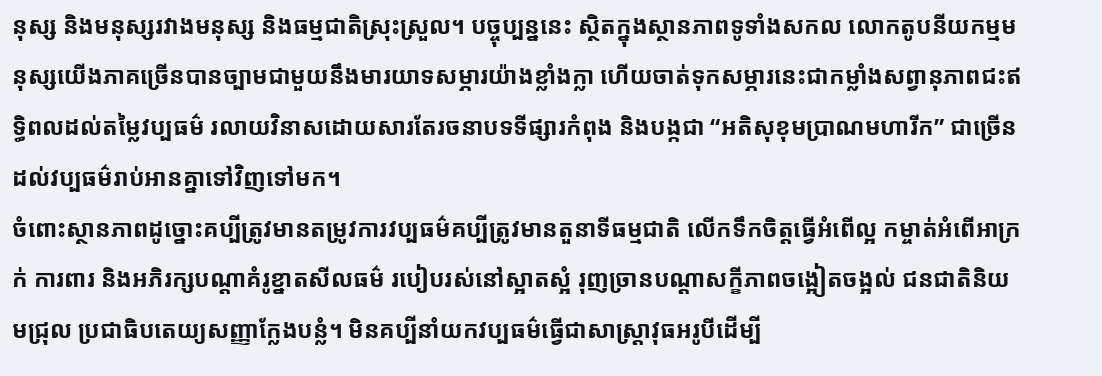នុស្ស និងមនុស្សរវាងមនុស្ស និងធម្មជាតិស្រុះស្រួល។ បច្ចុប្បន្ននេះ ស្ថិតក្នុងស្ថានភាពទូទាំងសកល លោកតូបនីយកម្មមនុស្សយើងភាគច្រើនបានច្បាមជាមួយនឹងមារយាទសម្ភារយ៉ាងខ្លាំងក្លា ហើយចាត់ទុកសម្ភារនេះជាកម្លាំងសព្វានុភាពជះឥទ្ធិពលដល់តម្លៃវប្បធម៌ រលាយវិនាសដោយសារតែរចនាបទទីផ្សារកំពុង និងបង្កជា “អតិសុខុមប្រាណមហារីក” ជាច្រើនដល់វប្បធម៌រាប់អានគ្នាទៅវិញទៅមក។
ចំពោះស្ថានភាពដូច្នោះគប្បីត្រូវមានតម្រូវការវប្បធម៌គប្បីត្រូវមានតួនាទីធម្មជាតិ លើកទឹកចិត្តធ្វើអំពើល្អ កម្ចាត់អំពើអាក្រក់ ការពារ និងអភិរក្សបណ្តាគំរូខ្នាតសីលធម៌ របៀបរស់នៅស្អាតស្អំ រុញច្រានបណ្តាសក្ខីភាពចង្អៀតចង្អល់ ជនជាតិនិយមជ្រុល ប្រជាធិបតេយ្យសញ្ញាក្លែងបន្លំ។ មិនគប្បីនាំយកវប្បធម៌ធ្វើជាសាស្រ្តាវុធអរូបីដើម្បី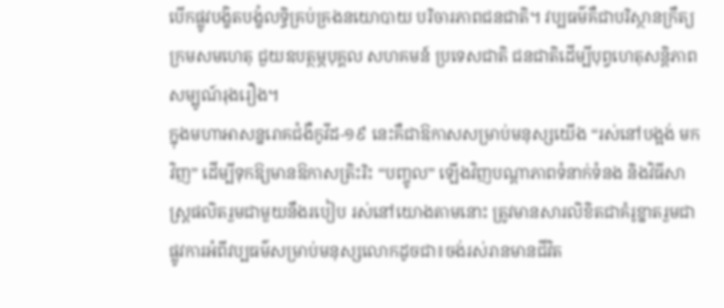បើកផ្លូវបង្ខិតបង្ខំលទ្ធិគ្រប់គ្រងនយោបាយ បរិចារភាពជនជាតិ។ វប្បធម៌គឺជាបរិស្ថានក្រឹត្យ ក្រមសមហេតុ ជួយឧបត្ថម្ភបុគ្គល សហគមន៍ ប្រទេសជាតិ ជនជាតិដើម្បីបុព្វហេតុសន្តិភាពសម្បូណ៍រុងរឿង។
ក្នុងមហាអាសន្នរោគជំងឺកូវីដ-១៩ នេះគឺជាឱកាសសម្រាប់មនុស្សយើង “រស់នៅបង្អង់ មកវិញ” ដើម្បីទុកឱ្យមានឱកាសត្រិះរិះ “បញ្ចូល” ឡើងវិញបណ្តាភាពទំនាក់ទំនង និងវិធីសាស្ត្រផលិតរួមជាមួយនឹងរបៀប រស់នៅយោងតាមនោះ ត្រូវមានសារលិខិតជាគំរូខ្នាតរួមជាផ្លូវការអំពីវប្បធម៌សម្រាប់មនុស្សលោកដូចជា៖ចង់រស់រានមានជីវិត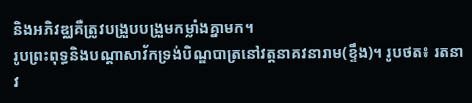និងអភិវឌ្ឈគឺត្រូវបង្រួបបង្រួមកម្លាំងគ្នាមក។
រូបព្រះពុទ្ធនិងបណ្តាសាវ័កទ្រង់បិណ្ឌបាត្រនៅវត្តនាគវនារាម(ខ្ទឹង)។ រូបថត៖ រតនា
វ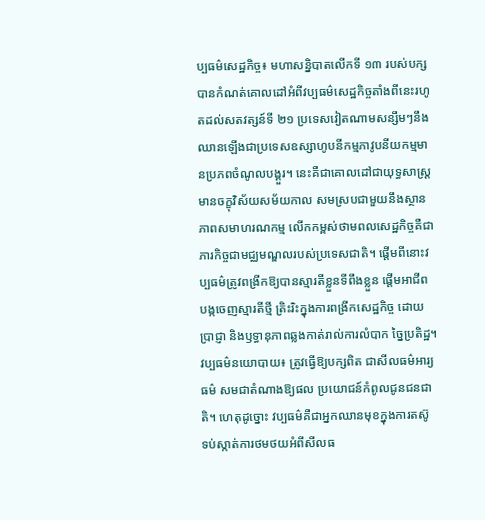ប្បធម៌សេដ្ឋកិច្ច៖ មហាសន្និបាតលើកទី ១៣ របស់បក្សបានកំណត់គោលដៅអំពីវប្បធម៌សេដ្ឋកិច្ចតាំងពីនេះរហូតដល់សតវត្សន៍ទី ២១ ប្រទេសវៀតណាមសន្សឹមៗនឹងឈានឡើងជាប្រទេសឧស្សាហូបនីកម្មភាវូបនីយកម្មមានប្រភពចំណូលបង្គួរ។ នេះគឺជាគោលដៅជាយុទ្ធសាស្ត្រមានចក្ខុវិស័យសម័យកាល សមស្របជាមួយនឹងស្ថានភាពសមាហរណកម្ម លើកកម្ពស់ថាមពលសេដ្ឋកិច្ចគឺជាភារកិច្ចជាមជ្ឈមណ្ឌលរបស់ប្រទេសជាតិ។ ផ្តើមពីនោះវប្បធម៌ត្រូវពង្រីកឱ្យបានស្មារតីខ្លួនទីពឹងខ្លួន ផ្តើមអាជីព បង្កចេញស្មារតីថ្មី ត្រិះរិះក្នុងការពង្រីកសេដ្ឋកិច្ច ដោយប្រាជ្ញា និងឫទ្ធានុភាពឆ្លងកាត់រាល់ការលំបាក ច្នៃប្រតិដ្ឋ។
វប្បធម៌នយោបាយ៖ ត្រូវធ្វើឱ្យបក្សពិត ជាសីលធម៌អារ្យធម៌ សមជាតំណាងឱ្យផល ប្រយោជន៍កំពូលជូនជនជាតិ។ ហេតុដូច្នោះ វប្បធម៌គឺជាអ្នកឈានមុខក្នុងការតស៊ូ ទប់ស្កាត់ការថមថយអំពីសីលធ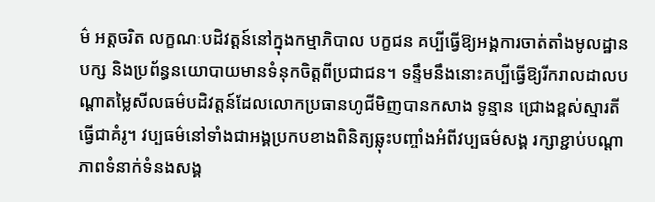ម៌ អត្តចរិត លក្ខណៈបដិវត្តន៍នៅក្នុងកម្មាភិបាល បក្ខជន គប្បីធ្វើឱ្យអង្គការចាត់តាំងមូលដ្ឋានបក្ស និងប្រព័ន្ធនយោបាយមានទំនុកចិត្តពីប្រជាជន។ ទន្ទឹមនឹងនោះគប្បីធ្វើឱ្យរីករាលដាលបណ្តាតម្លៃសីលធម៌បដិវត្តន៍ដែលលោកប្រធានហូជីមិញបានកសាង ទូន្មាន ជ្រោងខ្ពស់ស្មារតី ធ្វើជាគំរូ។ វប្បធម៌នៅទាំងជាអង្គប្រកបខាងពិនិត្យឆ្លុះបញ្ចាំងអំពីវប្បធម៌សង្គ រក្សាខ្ជាប់បណ្តាភាពទំនាក់ទំនងសង្គ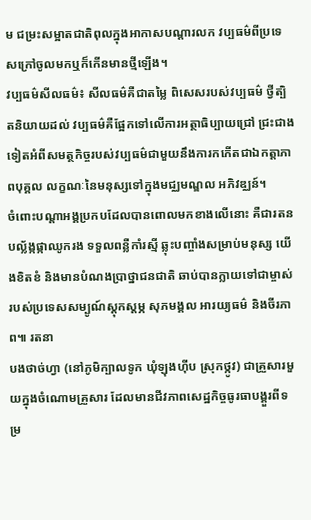ម ជម្រះសម្អាតជាតិពុលក្នុងអាកាសបណ្តារលក វប្បធម៌ពីប្រទេសក្រៅចូលមកឬក៏កើនមានថ្មីឡើង។
វប្បធម៌សីលធម៌៖ សីលធម៌គឺជាតម្លៃ ពិសេសរបស់វប្បធម៌ ថ្វីត្បិតនិយាយដល់ វប្បធម៌គឺផ្អែកទៅលើការអត្ថាធិប្បាយជ្រៅ ជ្រះជាងទៀតអំពីសមត្ថកិច្ចរបស់វប្បធម៌ជាមួយនឹងការកកើតជាឯកត្តាភាពបុគ្គល លក្ខណៈនៃមនុស្សទៅក្នុងមជ្ឈមណ្ឌល អភិវឌ្ឈន៍។
ចំពោះបណ្តាអង្គប្រកបដែលបានពោលមកខាងលើនោះ គឺជារតនបល័្លង្កផ្កាឈូករង ទទួលពន្លឺកាំរស្មី ឆ្លុះបញ្ចាំងសម្រាប់មនុស្ស យើងខិតខំ និងមានបំណងប្រាថ្នាជនជាតិ ឆាប់បានក្លាយទៅជាម្ចាស់របស់ប្រទេសសម្បូណ៍ស្តុកស្តម្ភ សុភមង្គល អារយ្យធម៌ និងចីរភាព៕ រតនា
បងថាច់ហ្វា (នៅភូមិក្បាលទូក ឃុំឡុងហ៊ីប ស្រុកថ្កូវ) ជាគ្រួសារមួយក្នុងចំណោមគ្រួសារ ដែលមានជីវភាពសេដ្ឋកិច្ចធូរធាបង្គួរពីទម្រ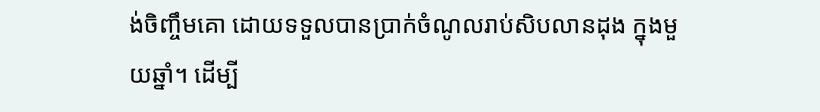ង់ចិញ្ចឹមគោ ដោយទទួលបានប្រាក់ចំណូលរាប់សិបលានដុង ក្នុងមួយឆ្នាំ។ ដើម្បី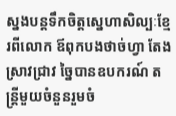ស្នងបន្តទឹកចិត្តស្នេហាសិល្បៈខ្មែរពីលោក ឪពុកបងថាច់ហ្វា តែងស្រាវជ្រាវ ច្នៃបានឧបករណ៍ តន្ត្រីមួយចំនួនរួមចំ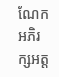ណែកអភិរក្សអត្ត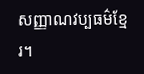សញ្ញាណវប្បធម៌ខ្មែរ។